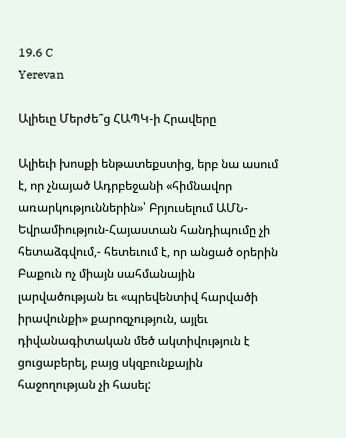19.6 C
Yerevan

Ալիեւը Մերժե՞ց ՀԱՊԿ‑ի Հրավերը

Ալիեւի խոսքի ենթատեքստից, երբ նա ասում է, որ չնայած Ադրբեջանի «հիմնավոր առարկություններին»՝ Բրյուսելում ԱՄՆ-Եվրամիություն-Հայաստան հանդիպումը չի հետաձգվում,- հետեւում է, որ անցած օրերին Բաքուն ոչ միայն սահմանային լարվածության եւ «պրեվենտիվ հարվածի իրավունքի» քարոզչություն, այլեւ դիվանագիտական մեծ ակտիվություն է ցուցաբերել, բայց սկզբունքային հաջողության չի հասել: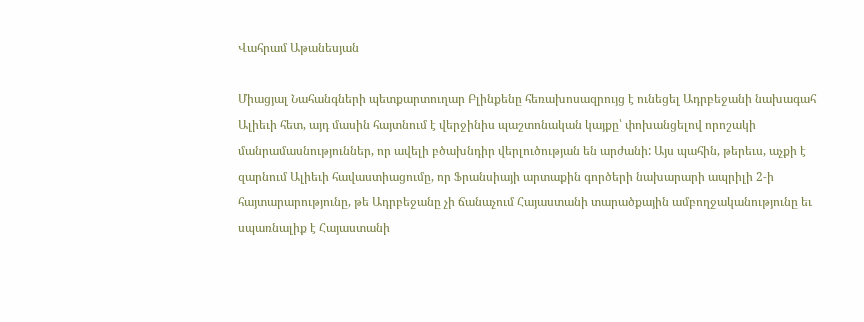Վահրամ Աթանեսյան

Միացյալ Նահանգների պետքարտուղար Բլինքենը հեռախոսազրույց է ունեցել Ադրբեջանի նախագահ Ալիեւի հետ, այդ մասին հայտնում է վերջինիս պաշտոնական կայքը՝ փոխանցելով որոշակի մանրամասնություններ, որ ավելի բծախնդիր վերլուծության են արժանի: Այս պահին, թերեւս, աչքի է զարնում Ալիեւի հավաստիացումը, որ Ֆրանսիայի արտաքին գործերի նախարարի ապրիլի 2‑ի հայտարարությունը, թե Ադրբեջանը չի ճանաչում Հայաստանի տարածքային ամբողջականությունը եւ սպառնալիք է Հայաստանի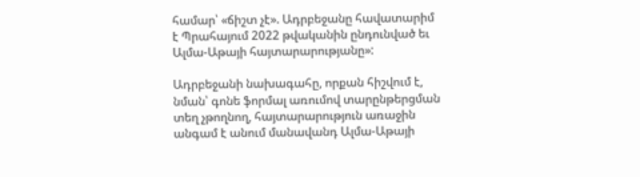համար՝ «ճիշտ չէ». Ադրբեջանը հավատարիմ է Պրահայում 2022 թվականին ընդունված եւ Ալմա-Աթայի հայտարարությանը»:

Ադրբեջանի նախագահը, որքան հիշվում է, նման՝ գոնե ֆորմալ առումով տարընթերցման տեղ չթողնող, հայտարարություն առաջին անգամ է անում մանավանդ Ալմա-Աթայի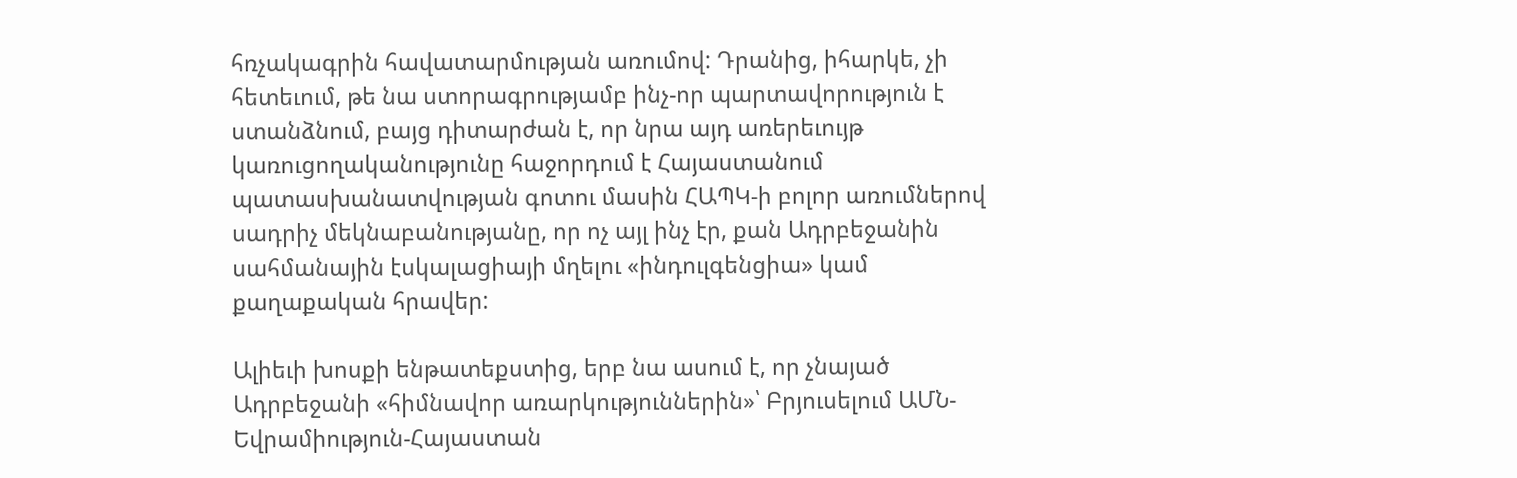հռչակագրին հավատարմության առումով: Դրանից, իհարկե, չի հետեւում, թե նա ստորագրությամբ ինչ-որ պարտավորություն է ստանձնում, բայց դիտարժան է, որ նրա այդ առերեւույթ կառուցողականությունը հաջորդում է Հայաստանում պատասխանատվության գոտու մասին ՀԱՊԿ‑ի բոլոր առումներով սադրիչ մեկնաբանությանը, որ ոչ այլ ինչ էր, քան Ադրբեջանին սահմանային էսկալացիայի մղելու «ինդուլգենցիա» կամ քաղաքական հրավեր:

Ալիեւի խոսքի ենթատեքստից, երբ նա ասում է, որ չնայած Ադրբեջանի «հիմնավոր առարկություններին»՝ Բրյուսելում ԱՄՆ-Եվրամիություն-Հայաստան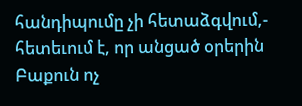հանդիպումը չի հետաձգվում,- հետեւում է, որ անցած օրերին Բաքուն ոչ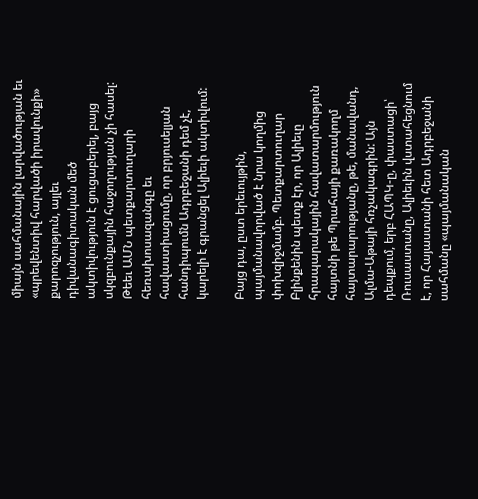միայն սահմանային լարվածության եւ «պրեվենտիվ հարվածի իրավունքի» քարոզչություն, այլեւ դիվանագիտական մեծ ակտիվություն է ցուցաբերել, բայց սկզբունքային հաջողության չի հասել: Թեեւ ԱՄՆ պետքարտուղարի հեռախոսազանգը եւ հավաստիացումը, որ բրյուսելյան հանդիպումն Ադրբեջանի դեմ չէ, կարելի է գրանցել Ալիեւի ակտիվում:

Բայց դա, ըստ երեւույթին, պայմանավորված է նրա կողմից փոխզիջմամբ. Պետքարտուղար Բլինքենին պետք էր, որ Ալիեւը հրապարակային հավատարմություն հայտնի թե Պրահայի քառակողմ հայտարարությանը, թե, մանավանդ, Ալմա-Աթայի հռչակագրին: Այն դեպքում, երբ ՀԱՊԿ‑ը, փաստացի՝ Ռուսաստանը, Ալիեւին վստահեցնում է, որ Հայաստանի հետ Ադրբեջանի սահմանը «պայմանական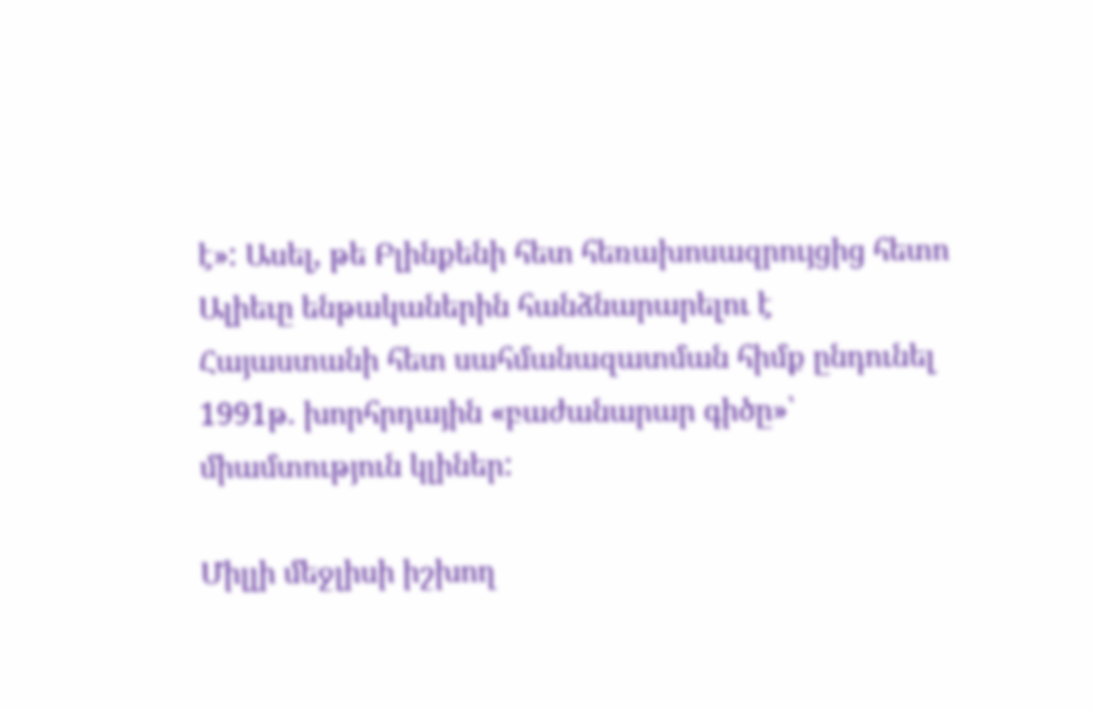է»: Ասել, թե Բլինքենի հետ հեռախոսազրույցից հետո Ալիեւը ենթականերին հանձնարարելու է Հայաստանի հետ սահմանազատման հիմք ընդունել 1991թ. խորհրդային «բաժանարար գիծը»՝ միամտություն կլիներ:

Միլլի մեջլիսի իշխող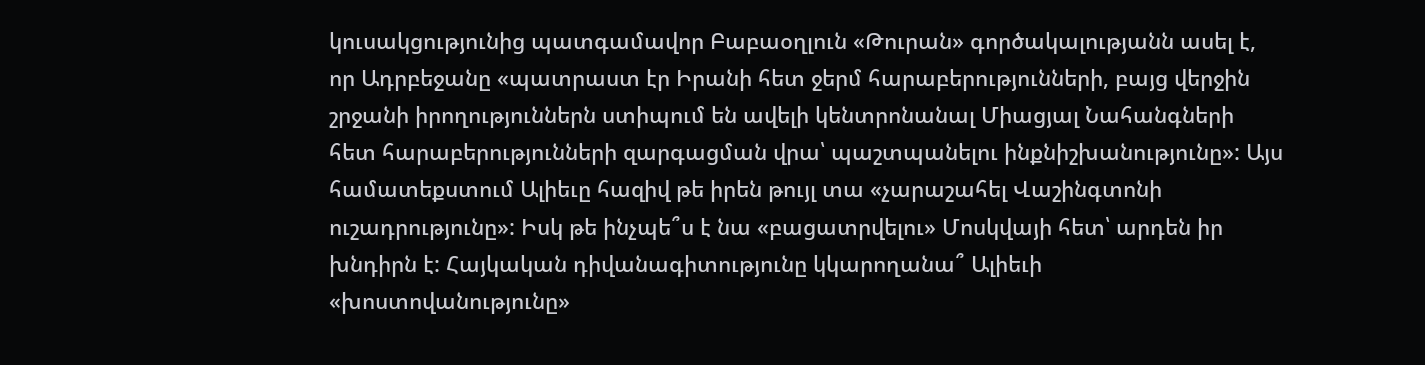կուսակցությունից պատգամավոր Բաբաօղլուն «Թուրան» գործակալությանն ասել է, որ Ադրբեջանը «պատրաստ էր Իրանի հետ ջերմ հարաբերությունների, բայց վերջին շրջանի իրողություններն ստիպում են ավելի կենտրոնանալ Միացյալ Նահանգների հետ հարաբերությունների զարգացման վրա՝ պաշտպանելու ինքնիշխանությունը»: Այս համատեքստում Ալիեւը հազիվ թե իրեն թույլ տա «չարաշահել Վաշինգտոնի ուշադրությունը»: Իսկ թե ինչպե՞ս է նա «բացատրվելու» Մոսկվայի հետ՝ արդեն իր խնդիրն է: Հայկական դիվանագիտությունը կկարողանա՞ Ալիեւի «խոստովանությունը»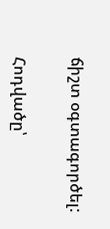ճիշտ օգտագործել:

Հոդվածը՝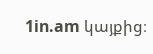1in.am կայքից։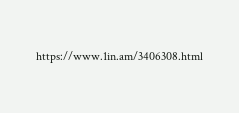https://www.1in.am/3406308.html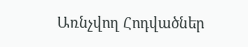Առնչվող Հոդվածներ